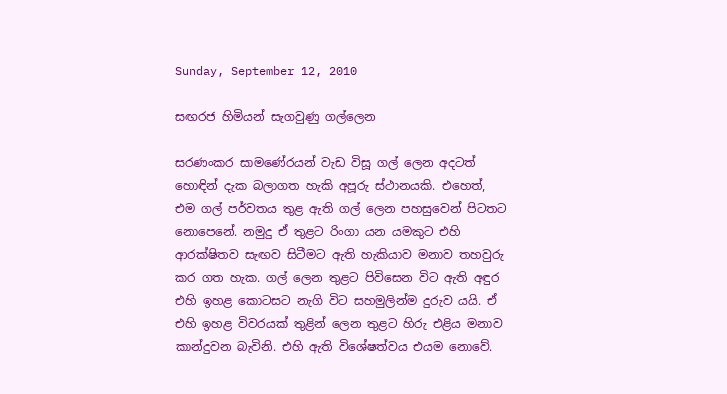Sunday, September 12, 2010

සඟරජ හිමියන් සැගවුණු ගල්ලෙන

සරණංකර සාමණේරයන් වැඩ විසූ ගල් ලෙන අදටත් හොඳින් දැක බලාගත හැකි අපූරු ස්ථානයකි. එහෙත්, එම ගල් පර්වතය තුළ ඇති ගල් ලෙන පහසුවෙන් පිටතට නොපෙනේ. නමුදු ඒ තුළට රිංගා යන යමකුට එහි ආරක්ෂිතව සැඟව සිටීමට ඇති හැකියාව මනාව තහවුරු කර ගත හැක. ගල් ලෙන තුළට පිවිසෙන විට ඇති අඳුර එහි ඉහළ කොටසට නැගි විට සහමුලින්ම දුරුව යයි. ඒ එහි ඉහළ විවරයක් තුළින් ලෙන තුළට හිරු එළිය මනාව කාන්දුවන බැවිනි. එහි ඇති විශේෂත්වය එයම නොවේ.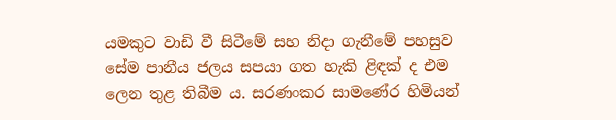යමකුට වාඩි වී සිටීමේ සහ නිදා ගැනීමේ පහසුව සේම පානීය ජලය සපයා ගත හැකි ළිඳක් ද එම ලෙන තුළ තිබීම ය. සරණංකර සාමණේර හිමියන්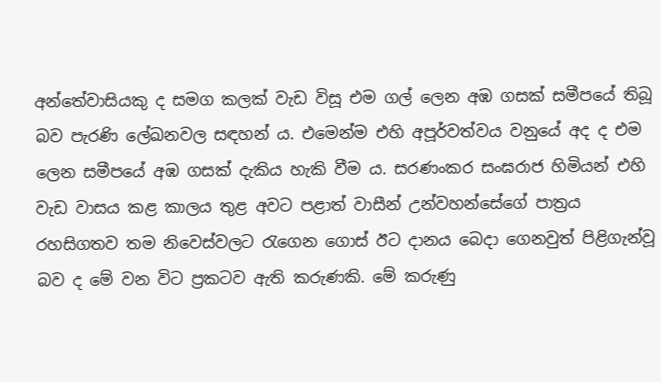අන්තේවාසියකු ද සමග කලක් වැඩ විසූ එම ගල් ලෙන අඹ ගසක් සමීපයේ තිබූ බව පැරණි ලේඛනවල සඳහන් ය. එමෙන්ම එහි අපූර්වත්වය වනුයේ අද ද එම ලෙන සමීපයේ අඹ ගසක් දැකිය හැකි වීම ය. සරණංකර සංඝරාජ හිමියන් එහි වැඩ වාසය කළ කාලය තුළ අවට පළාත් වාසීන් උන්වහන්සේගේ පාත්‍රය රහසිගතව තම නිවෙස්වලට රැගෙන ගොස් ඊට දානය බෙදා ගෙනවුත් පිළිගැන්වූ බව ද මේ වන විට ප්‍රකටව ඇති කරුණකි. මේ කරුණු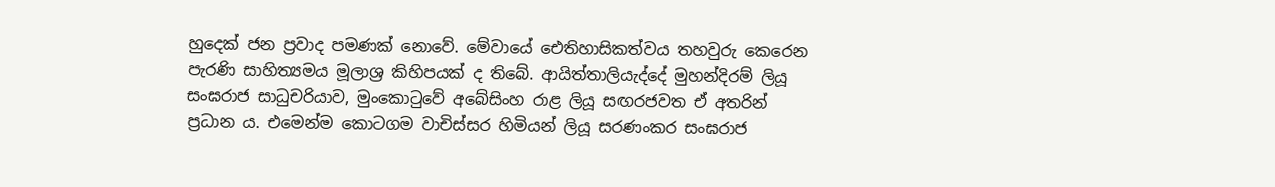හුදෙක් ජන ප්‍රවාද පමණක් නොවේ. මේවායේ ඓතිහාසිකත්වය තහවුරු කෙරෙන පැරණි සාහිත්‍යමය මූලාශ්‍ර කිහිපයක් ද තිබේ. ආයිත්තාලියැද්දේ මුහන්දිරම් ලියූ සංඝරාජ සාධුචරියාව, මුංකොටුවේ අබේසිංහ රාළ ලියූ සඟරජවත ඒ අතරින් ප්‍රධාන ය. එමෙන්ම කොටගම වාචිස්සර හිමියන් ලියූ සරණංකර සංඝරාජ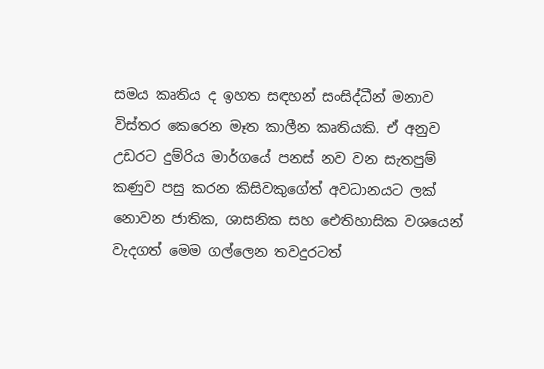සමය කෘතිය ද ඉහත සඳහන් සංසිද්ධීන් මනාව විස්තර කෙරෙන මෑත කාලීන කෘතියකි. ඒ අනුව උඩරට දුම්රිය මාර්ගයේ පනස් නව වන සැතපුම් කණුව පසු කරන කිසිවකුගේත් අවධානයට ලක් නොවන ජාතික, ශාසනික සහ ඓතිහාසික වශයෙන් වැදගත් මෙම ගල්ලෙන තවදුරටත්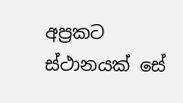අප්‍රකට ස්ථානයක් සේ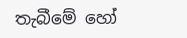තැබීමේ හෝ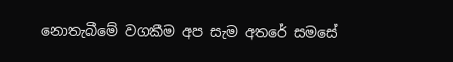නොතැබීමේ වගකීම අප සැම අතරේ සමසේ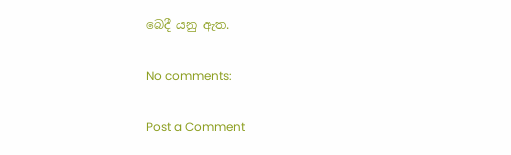බෙදී යනු ඇත.

No comments:

Post a Comment